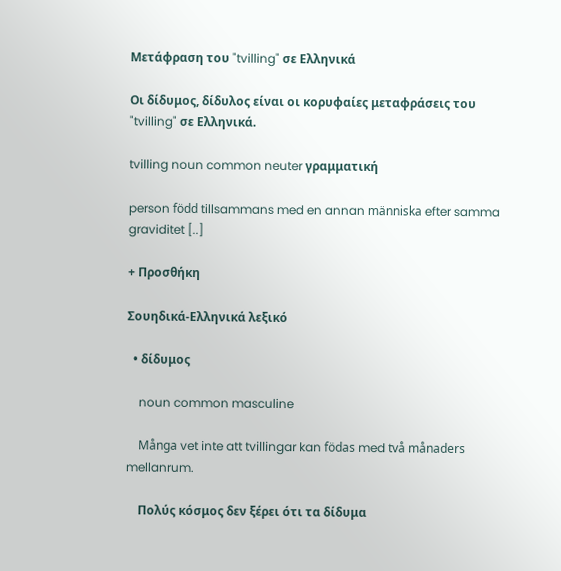Μετάφραση του "tvilling" σε Ελληνικά

Οι δίδυμος, δίδυλος είναι οι κορυφαίες μεταφράσεις του "tvilling" σε Ελληνικά.

tvilling noun common neuter γραμματική

person född tillsammans med en annan människa efter samma graviditet [..]

+ Προσθήκη

Σουηδικά-Ελληνικά λεξικό

  • δίδυμος

    noun common masculine

    Många vet inte att tvillingar kan födas med två månaders mellanrum.

    Πολύς κόσμος δεν ξέρει ότι τα δίδυμα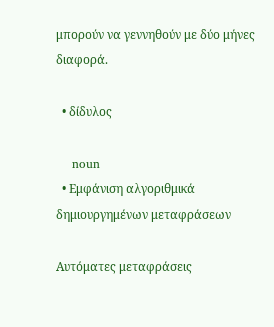μπορούν να γεννηθούν με δύο μήνες διαφορά.

  • δίδυλος

    noun
  • Εμφάνιση αλγοριθμικά δημιουργημένων μεταφράσεων

Αυτόματες μεταφράσεις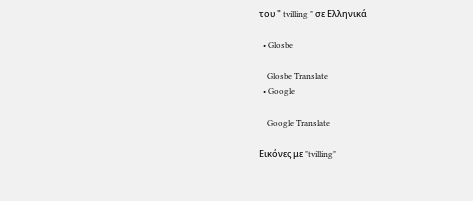του " tvilling " σε Ελληνικά

  • Glosbe

    Glosbe Translate
  • Google

    Google Translate

Εικόνες με "tvilling"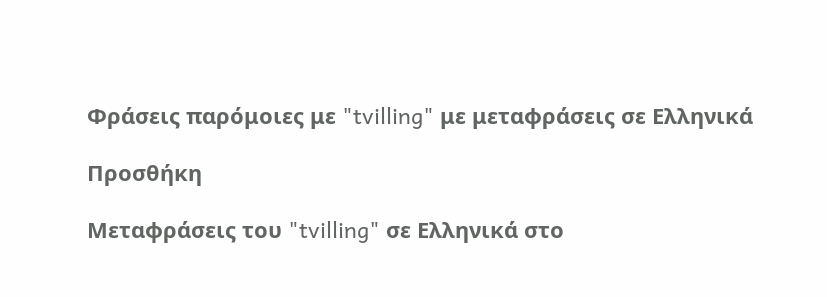Φράσεις παρόμοιες με "tvilling" με μεταφράσεις σε Ελληνικά

Προσθήκη

Μεταφράσεις του "tvilling" σε Ελληνικά στο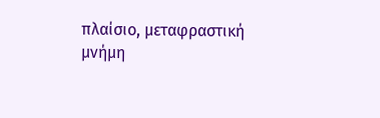πλαίσιο, μεταφραστική μνήμη